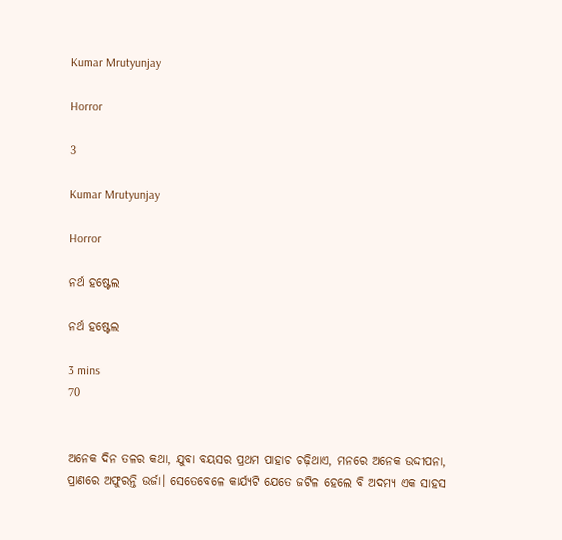Kumar Mrutyunjay

Horror

3

Kumar Mrutyunjay

Horror

ନର୍ଥ ହଷ୍ଟେଲ

ନର୍ଥ ହଷ୍ଟେଲ

3 mins
70


ଅନେକ ଦିନ ତଳର କଥା, ଯୁବା ବୟସର ପ୍ରଥମ ପାହାଚ ଚଢ଼ିଥାଏ, ମନରେ ଅନେକ ଉଦ୍ଦୀପନା, ପ୍ରାଣରେ ଅଫୁରନ୍ତି ଉର୍ଜା। ସେତେବେଳେ କାର୍ଯ୍ୟଟି ଯେତେ ଜଟିଳ ହେଲେ ବି ଅଦମ୍ୟ ଏକ ସାହସ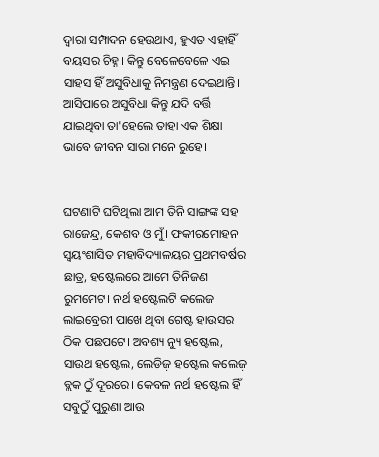ଦ୍ୱାରା ସମ୍ପାଦନ ହେଉଥାଏ, ହୁଏତ ଏହାହିଁ ବୟସର ଚିହ୍ନ। କିନ୍ତୁ ବେଳେବେଳେ ଏଇ ସାହସ ହିଁ ଅସୁବିଧାକୁ ନିମନ୍ତ୍ରଣ ଦେଇଥାନ୍ତି। ଆସିପାରେ ଅସୁବିଧା କିନ୍ତୁ ଯଦି ବର୍ତ୍ତି ଯାଇଥିବା ତା'ହେଲେ ତାହା ଏକ ଶିକ୍ଷା ଭାବେ ଜୀବନ ସାରା ମନେ ରୁହେ।


ଘଟଣାଟି ଘଟିଥିଲା ଆମ ତିନି ସାଙ୍ଗଙ୍କ ସହ ରାଜେନ୍ଦ୍ର, କେଶବ ଓ ମୁଁ। ଫକୀରମୋହନ ସ୍ବୟଂଶାସିତ ମହାବିଦ୍ୟାଳୟର ପ୍ରଥମବର୍ଷର ଛାତ୍ର, ହଷ୍ଟେଲରେ ଆମେ ତିନିଜଣ ରୁମମେଟ। ନର୍ଥ ହଷ୍ଟେଲଟି କଲେଜ ଲାଇବ୍ରେରୀ ପାଖେ ଥିବା ଗେଷ୍ଟ ହାଉସର ଠିକ ପଛପଟେ। ଅବଶ୍ୟ ନ୍ୟୁ ହଷ୍ଟେଲ, ସାଉଥ ହଷ୍ଟେଲ, ଲେଡିଜ଼ ହଷ୍ଟେଲ କଲେଜ଼ ବ୍ଲକ ଠୁଁ ଦୂରରେ। କେବଳ ନର୍ଥ ହଷ୍ଟେଲ ହିଁ ସବୁଠୁଁ ପୁରୁଣା ଆଉ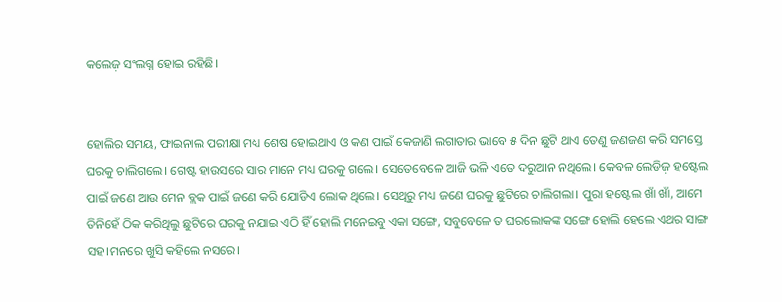କଲେଜ଼ ସଂଲଗ୍ନ ହୋଇ ରହିଛି।


ହୋଲିର ସମୟ, ଫାଇନାଲ ପରୀକ୍ଷା ମଧ୍ୟ ଶେଷ ହୋଇଥାଏ ଓ କଣ ପାଇଁ କେଜାଣି ଲଗାତାର ଭାବେ ୫ ଦିନ ଛୁଟି ଥାଏ ତେଣୁ ଜଣଜଣ କରି ସମସ୍ତେ ଘରକୁ ଚାଲିଗଲେ। ଗେଷ୍ଟ ହାଉସରେ ସାର ମାନେ ମଧ୍ୟ ଘରକୁ ଗଲେ। ସେତେବେଳେ ଆଜି ଭଳି ଏତେ ଦରୁଆନ ନଥିଲେ। କେବଳ ଲେଡିଜ଼ ହଷ୍ଟେଲ ପାଇଁ ଜଣେ ଆଉ ମେନ ବ୍ଲକ ପାଇଁ ଜଣେ କରି ଯୋଡିଏ ଲୋକ ଥିଲେ। ସେଥିରୁ ମଧ୍ୟ ଜଣେ ଘରକୁ ଛୁଟିରେ ଚାଲିଗଲା। ପୁରା ହଷ୍ଟେଲ ଖାଁ ଖାଁ, ଆମେ ତିନିହେଁ ଠିକ କରିଥିଲୁ ଛୁଟିରେ ଘରକୁ ନଯାଇ ଏଠି ହିଁ ହୋଲି ମନେଇବୁ ଏକା ସଙ୍ଗେ, ସବୁବେଳେ ତ ଘରଲୋକଙ୍କ ସଙ୍ଗେ ହୋଲି ହେଲେ ଏଥର ସାଙ୍ଗ ସହ।ମନରେ ଖୁସି କହିଲେ ନସରେ।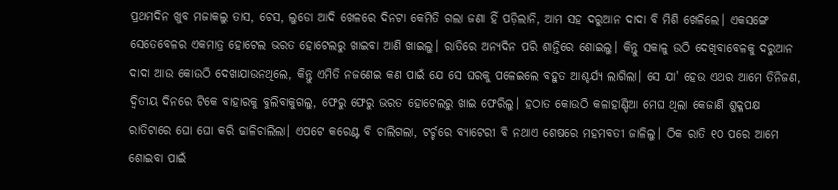ପ୍ରଥମଦିନ ଖୁବ ମଜାକଲୁ ତାସ, ଚେସ, ଲୁଡୋ ଆଦି ଖେଳରେ ଦିନଟା କେମିତି ଗଲା ଜଣା ହିଁ ପଡ଼ିଲାନି, ଆମ ସହ ଦରୁଆନ ଦାଦା ବି ମିଶି ଖେଳିଲେ। ଏକସଙ୍ଗେ ସେତେବେଳର ଏକମାତ୍ର ହୋଟେଲ ଭରତ ହୋଟେଲରୁ ଖାଇବା ଆଣି ଖାଇଲୁ। ରାତିରେ ଅନ୍ୟଦିନ ପରି ଶାନ୍ତିରେ ଶୋଇଲୁ। କିନ୍ତୁ ସକାଳୁ ଉଠି ଦେଖିବାବେଳକୁ ଦରୁଆନ ଦାଦା ଆଉ କୋଉଠି ଦେଖାଯାଉନଥିଲେ, କିନ୍ତୁ ଏମିତି ନଜଣେଇ କଣ ପାଇଁ ଯେ ସେ ଘରକୁ ପଳେଇଲେ ବହୁତ ଆଶ୍ଚର୍ଯ୍ୟ ଲାଗିଲା। ସେ ଯା' ହେଉ ଏଥର ଆମେ ତିନିଜଣ, ଦ୍ଵିତୀୟ ଦିନରେ ଟିକେ ବାହାରକୁ ବୁଲିବାକୁଗଲୁ, ଫେରୁ ଫେରୁ ଭରତ ହୋଟେଲରୁ ଖାଇ ଫେରିଲୁ। ହଠାତ କୋଉଠି କଳାହାଣ୍ଡିଆ ମେଘ ଥିଲା କେଜାଣି ଶୁକ୍ଳପକ୍ଷ ରାତିଟାରେ ଘୋ ଘୋ କରି ଢାଳିଚାଲିଲା। ଏପଟେ କରେଣ୍ଟ ବି ଚାଲିଗଲା, ଟର୍ଚ୍ଚରେ ବ୍ୟାଟେରୀ ବି ନଥାଏ ଶେଷରେ ମହମବତୀ ଜାଳିଲୁ। ଠିକ ରାତି ୧୦ ପରେ ଆମେ ଶୋଇବା ପାଇଁ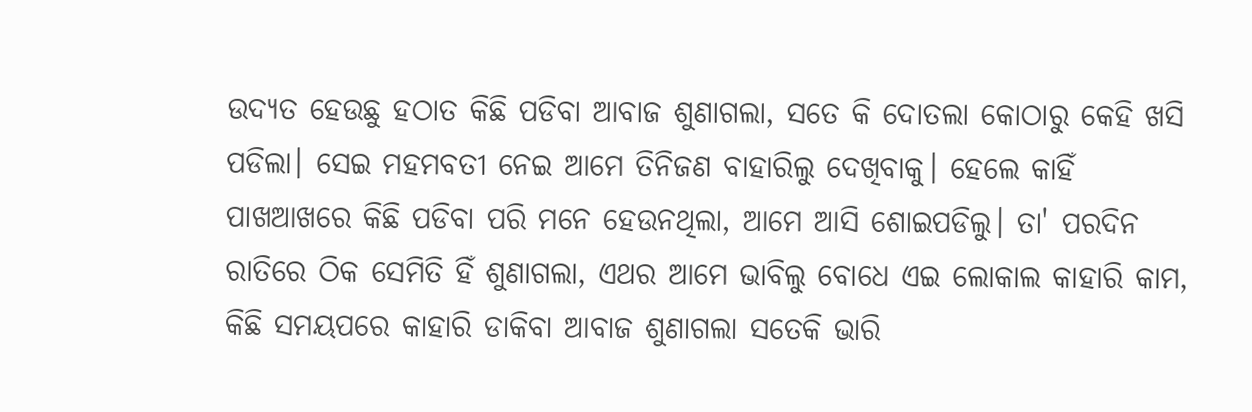ଉଦ୍ୟତ ହେଉଛୁ ହଠାତ କିଛି ପଡିବା ଆବାଜ ଶୁଣାଗଲା, ସତେ କି ଦୋତଲା କୋଠାରୁ କେହି ଖସି ପଡିଲା। ସେଇ ମହମବତୀ ନେଇ ଆମେ ତିନିଜଣ ବାହାରିଲୁ ଦେଖିବାକୁ। ହେଲେ କାହିଁ ପାଖଆଖରେ କିଛି ପଡିବା ପରି ମନେ ହେଉନଥିଲା, ଆମେ ଆସି ଶୋଇପଡିଲୁ। ତା' ପରଦିନ ରାତିରେ ଠିକ ସେମିତି ହିଁ ଶୁଣାଗଲା, ଏଥର ଆମେ ଭାବିଲୁ ବୋଧେ ଏଇ ଲୋକାଲ କାହାରି କାମ, କିଛି ସମୟପରେ କାହାରି ଡାକିବା ଆବାଜ ଶୁଣାଗଲା ସତେକି ଭାରି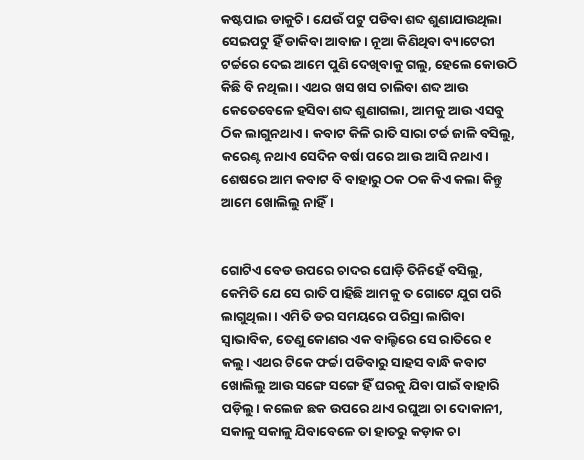କଷ୍ଟପାଇ ଡାକୁଚି। ଯେଉଁ ପଟୁ ପଡିବା ଶବ୍ଦ ଶୁଣାଯାଉଥିଲା ସେଇପଟୁ ହିଁ ଡାକିବା ଆବାଜ। ନୂଆ କିଣିଥିବା ବ୍ୟାଟେରୀ ଟର୍ଚ୍ଚରେ ଦେଇ ଆମେ ପୁଣି ଦେଖିବାକୁ ଗଲୁ, ହେଲେ କୋଉଠି କିଛି ବି ନଥିଲା। ଏଥର ଖସ ଖସ ଚାଲିବା ଶବ୍ଦ ଆଉ କେତେବେଳେ ହସିବା ଶବ୍ଦ ଶୁଣାଗଲା, ଆମକୁ ଆଉ ଏସବୁ ଠିକ ଲାଗୁନଥାଏ। କବାଟ କିଳି ରାତି ସାରା ଟର୍ଚ୍ଚ ଜାଳି ବସିଲୁ, କରେଣ୍ଟ ନଥାଏ ସେଦିନ ବର୍ଷା ପରେ ଆଉ ଆସି ନଥାଏ। ଶେଷରେ ଆମ କବାଟ ବି ବାହାରୁ ଠକ ଠକ କିଏ କଲା କିନ୍ତୁ ଆମେ ଖୋଲିଲୁ ନାହିଁ।


ଗୋଟିଏ ବେଡ ଉପରେ ଚାଦର ଘୋଡ଼ି ତିନିହେଁ ବସିଲୁ, କେମିତି ଯେ ସେ ରାତି ପାହିଛି ଆମକୁ ତ ଗୋଟେ ଯୁଗ ପରି ଲାଗୁଥିଲା। ଏମିତି ଡର ସମୟରେ ପରିସ୍ରା ଲାଗିବା ସ୍ୱାଭାବିକ, ତେଣୁ କୋଣର ଏକ ବାଲ୍ଟିରେ ସେ ରାତିରେ ୧ କଲୁ। ଏଥର ଟିକେ ଫର୍ଚ୍ଚା ପଡିବାରୁ ସାହସ ବାନ୍ଧି କବାଟ ଖୋଲିଲୁ ଆଉ ସଙ୍ଗେ ସଙ୍ଗେ ହିଁ ଘରକୁ ଯିବା ପାଇଁ ବାହାରି ପଡ଼ିଲୁ। କଲେଜ ଛକ ଉପରେ ଥାଏ ରଘୁଆ ଚା ଦୋକାନୀ, ସକାଳୁ ସକାଳୁ ଯିବାବେଳେ ତା ହାତରୁ କଡ଼ାକ ଚା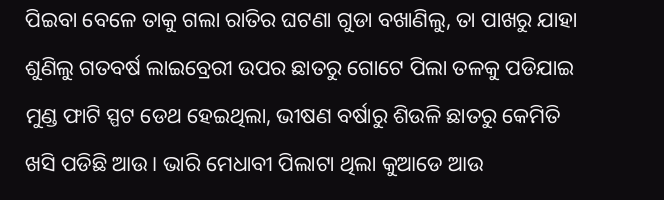ପିଇବା ବେଳେ ତାକୁ ଗଲା ରାତିର ଘଟଣା ଗୁଡା ବଖାଣିଲୁ, ତା ପାଖରୁ ଯାହା ଶୁଣିଲୁ ଗତବର୍ଷ ଲାଇବ୍ରେରୀ ଉପର ଛାତରୁ ଗୋଟେ ପିଲା ତଳକୁ ପଡିଯାଇ ମୁଣ୍ଡ ଫାଟି ସ୍ପଟ ଡେଥ ହେଇଥିଲା, ଭୀଷଣ ବର୍ଷାରୁ ଶିଉଳି ଛାତରୁ କେମିତି ଖସି ପଡିଛି ଆଉ। ଭାରି ମେଧାବୀ ପିଲାଟା ଥିଲା କୁଆଡେ ଆଉ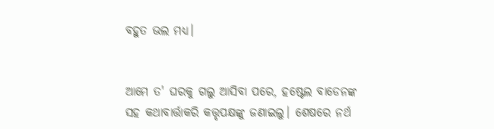ବହୁତ ଭଲ ମଧ୍ୟ।


ଆମେ ତ' ଘରକୁ ଗଲୁ ଆସିବା ପରେ, ହଷ୍ଟେଲ ବାଡେନଙ୍କ ସହ କଥାବାର୍ତ୍ତାକରି କତ୍ତୃପକ୍ଷଙ୍କୁ ଜଣାଇଲୁ। ଶେଷରେ ନର୍ଥ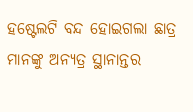ହଷ୍ଟେଲଟି ବନ୍ଦ ହୋଇଗଲା ଛାତ୍ର ମାନଙ୍କୁ ଅନ୍ୟତ୍ର ସ୍ଥାନାନ୍ତର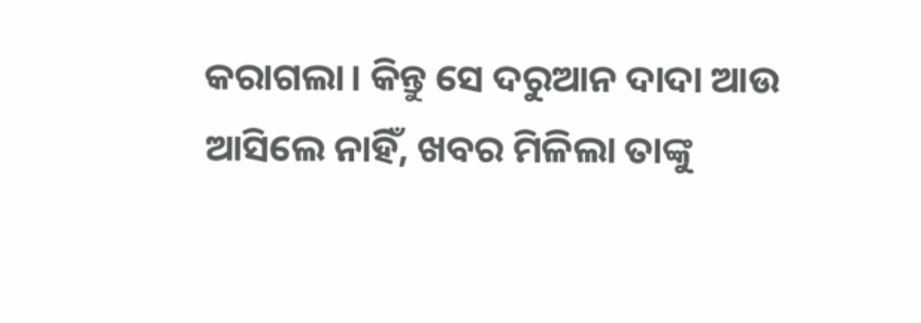କରାଗଲା। କିନ୍ତୁ ସେ ଦରୁଆନ ଦାଦା ଆଉ ଆସିଲେ ନାହିଁ, ଖବର ମିଳିଲା ତାଙ୍କୁ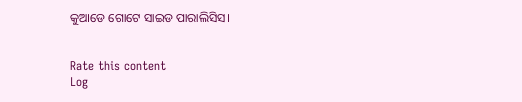କୁଆଡେ ଗୋଟେ ସାଇଡ ପାରାଲିସିସ।


Rate this content
Log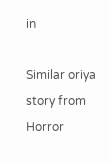in

Similar oriya story from Horror